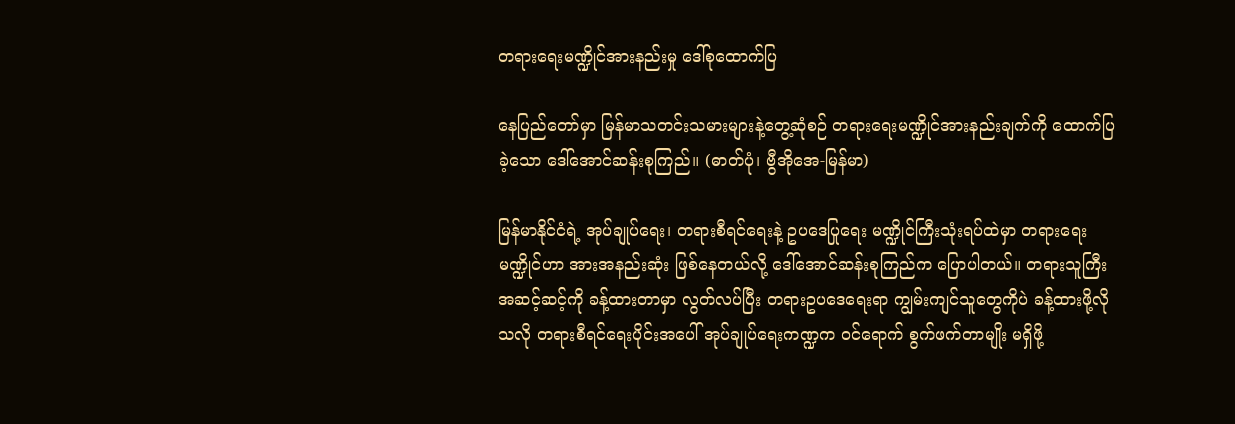တရားရေးမဏ္ဍိုင်အားနည်းမှု ဒေါ်စုထောက်ပြ

နေပြည်တော်မှာ မြန်မာသတင်းသမားများနဲ့တွေ့ဆုံစဉ် တရားရေးမဏ္ဍိုင်အားနည်းချက်ကို ထောက်ပြခဲ့သော ဒေါ်အောင်ဆန်းစုကြည်။ (ဓာတ်ပုံ၊ ဗွီအိုအေ-မြန်မာ)

မြန်မာနိုင်ငံရဲ့ အုပ်ချုပ်ရေး၊ တရားစီရင်ရေးနဲ့ ဥပဒေပြုရေး မဏ္ဍိုင်ကြီးသုံးရပ်ထဲမှာ တရားရေးမဏ္ဍိုင်ဟာ အားအနည်းဆုံး ဖြစ်နေတယ်လို့ ဒေါ်အောင်ဆန်းစုကြည်က ပြောပါတယ်။ တရားသူကြီးအဆင့်ဆင့်ကို ခန့်ထားတာမှာ လွတ်လပ်ပြီး တရားဥပဒေရေးရာ ကျွမ်းကျင်သူတွေကိုပဲ ခန့်ထားဖို့လိုသလို တရားစီရင်ရေးပိုင်းအပေါ် အုပ်ချုပ်ရေးကဏ္ဍက ဝင်ရောက် စွက်ဖက်တာမျိုး မရှိဖို့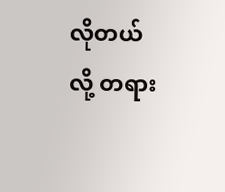လိုတယ်လို့ တရား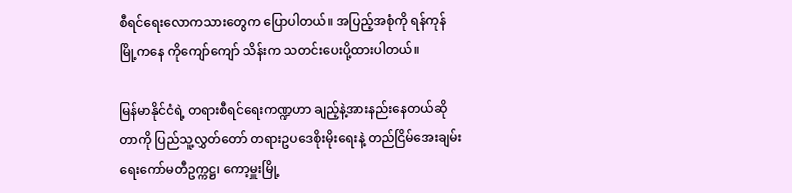စီရင်ရေးလောကသားတွေက ပြောပါတယ်။ အပြည့်အစုံကို ရန်ကုန်မြို့ကနေ ကိုကျော်ကျော် သိန်းက သတင်းပေးပို့ထားပါတယ်။

မြန်မာနိုင်ငံရဲ့ တရားစီရင်ရေးကဏ္ဍဟာ ချည့်နဲ့အားနည်းနေတယ်ဆိုတာကို ပြည်သူ့လွှတ်တော် တရားဥပဒေစိုးမိုးရေးနဲ့ တည်ငြိမ်အေးချမ်းရေးကော်မတီဥက္ကဋ္ဌ၊ ကော့မှူးမြို့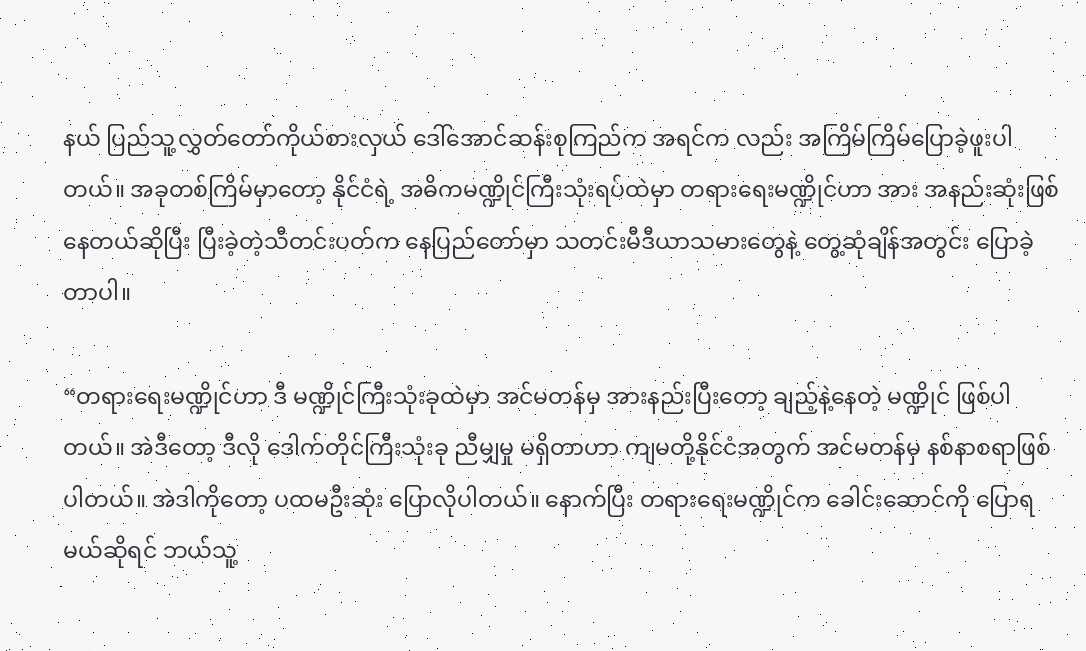နယ် ပြည်သူ့လွှတ်တော်ကိုယ်စားလှယ် ဒေါ်အောင်ဆန်းစုကြည်က အရင်က လည်း အကြိမ်ကြိမ်ပြောခဲ့ဖူးပါတယ်။ အခုတစ်ကြိမ်မှာတော့ နိုင်ငံရဲ့ အဓိကမဏ္ဍိုင်ကြီးသုံးရပ်ထဲမှာ တရားရေးမဏ္ဍိုင်ဟာ အား အနည်းဆုံးဖြစ်နေတယ်ဆိုပြီး ပြီးခဲ့တဲ့သီတင်းပတ်က နေပြည်တော်မှာ သတင်းမီဒီယာသမားတွေနဲ့ တွေ့ဆုံချိန်အတွင်း ပြောခဲ့တာပါ။

“တရားရေးမဏ္ဍိုင်ဟာ ဒီ မဏ္ဍိုင်ကြီးသုံးခုထဲမှာ အင်မတန်မှ အားနည်းပြီးတော့ ချည့်နဲ့နေတဲ့ မဏ္ဍိုင် ဖြစ်ပါတယ်။ အဲဒီတော့ ဒီလို ဒေါက်တိုင်ကြီးသုံးခု ညီမျှမှု မရှိတာဟာ ကျမတို့နိုင်ငံအတွက် အင်မတန်မှ နစ်နာစရာဖြစ်ပါတယ်။ အဲဒါကိုတော့ ပထမဦးဆုံး ပြောလိုပါတယ်။ နောက်ပြီး တရားရေးမဏ္ဍိုင်က ခေါင်းဆောင်ကို ပြောရမယ်ဆိုရင် ဘယ်သူ့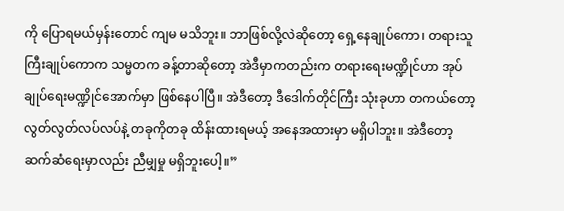ကို ပြောရမယ်မှန်းတောင် ကျမ မသိဘူး။ ဘာဖြစ်လို့လဲဆိုတော့ ရှေ့နေချုပ်ကော၊ တရားသူကြီးချုပ်ကောက သမ္မတက ခန့်တာဆိုတော့ အဲဒီမှာကတည်းက တရားရေးမဏ္ဍိုင်ဟာ အုပ်ချုပ်ရေးမဏ္ဍိုင်အောက်မှာ ဖြစ်နေပါပြီ။ အဲဒီတော့ ဒီဒေါက်တိုင်ကြီး သုံးခုဟာ တကယ်တော့ လွတ်လွတ်လပ်လပ်နဲ့ တခုကိုတခု ထိန်းထားရမယ့် အနေအထားမှာ မရှိပါဘူး။ အဲဒီတော့ ဆက်ဆံရေးမှာလည်း ညီမျှမှု မရှိဘူးပေါ့။”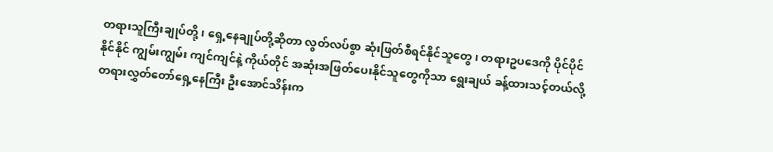တရားသူကြီးချုပ်တို့၊ ရှေ့နေချုပ်တို့ဆိုတာ လွတ်လပ်စွာ ဆုံးဖြတ်စီရင်နိုင်သူတွေ၊ တရားဥပဒေကို ပိုင်ပိုင်နိုင်နိုင် ကျွမ်းကျွမ်း ကျင်ကျင်နဲ့ ကိုယ်တိုင် အဆုံးအဖြတ်ပေးနိုင်သူတွေကိုသာ ရွေးချယ် ခန့်ထားသင့်တယ်လို့ တရားလွှတ်တော်ရှေ့နေကြီး ဦးအောင်သိန်းက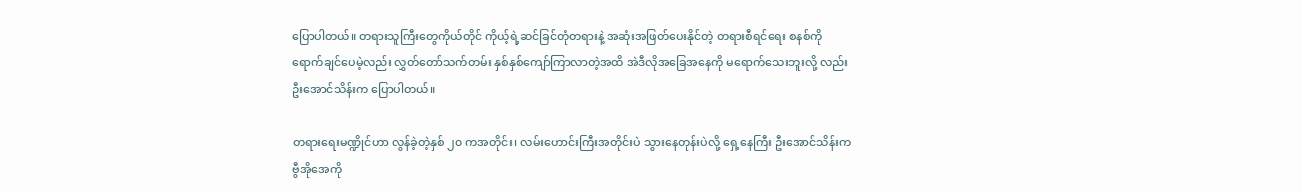ပြောပါတယ်။ တရားသူကြီးတွေကိုယ်တိုင် ကိုယ့်ရဲ့ဆင်ခြင်တုံတရားနဲ့ အဆုံးအဖြတ်ပေးနိုင်တဲ့ တရားစီရင်ရေး စနစ်ကို ရောက်ချင်ပေမဲ့လည်း လွှတ်တော်သက်တမ်း နှစ်နှစ်ကျော်ကြာလာတဲ့အထိ အဲဒီလိုအခြေအနေကို မရောက်သေးဘူးလို့ လည်း ဦးအောင်သိန်းက ပြောပါတယ်။

တရားရေးမဏ္ဍိုင်ဟာ လွန်ခဲ့တဲ့နှစ် ၂၀ ကအတိုင်း၊ လမ်းဟောင်းကြီးအတိုင်းပဲ သွားနေတုန်းပဲလို့ ရှေ့နေကြီး ဦးအောင်သိန်းက ဗွီအိုအေကို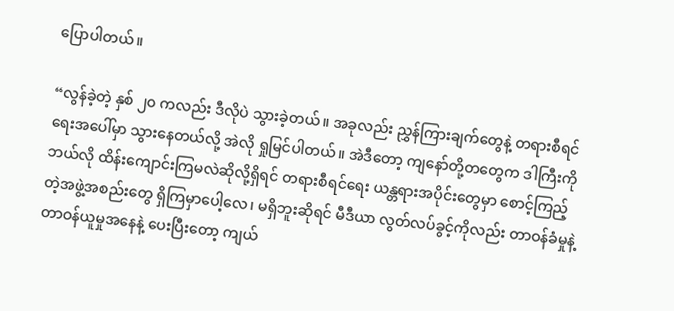ပြောပါတယ်။

“လွန်ခဲ့တဲ့ နှစ် ၂၀ ကလည်း ဒီလိုပဲ သွားခဲ့တယ်။ အခုလည်း ညွှန်ကြားချက်တွေနဲ့ တရားစီရင်ရေးအပေါ်မှာ သွားနေတယ်လို့ အဲလို ရှုမြင်ပါတယ်။ အဲဒီတော့ ကျနော်တို့တတွေက ဒါကြီးကို ဘယ်လို ထိန်းကျောင်းကြမလဲဆိုလို့ရှိရင် တရားစီရင်ရေး ယန္တရားအပိုင်းတွေမှာ စောင့်ကြည့်တဲ့အဖွဲ့အစည်းတွေ ရှိကြမှာပေါ့လေ၊ မရှိဘူးဆိုရင် မီဒီယာ လွတ်လပ်ခွင့်ကိုလည်း တာဝန်ခံမှုနဲ့ တာဝန်ယူမှုအနေနဲ့ ပေးပြီးတော့ ကျယ်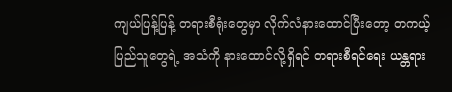ကျယ်ပြန့်ပြန့် တရားစီရုံးတွေမှာ လိုက်လံနားထောင်ပြီးတော့ တကယ့်ပြည်သူတွေရဲ့ အသံကို နားထောင်လို့ရှိရင် တရားစီရင်ရေး ယန္တရား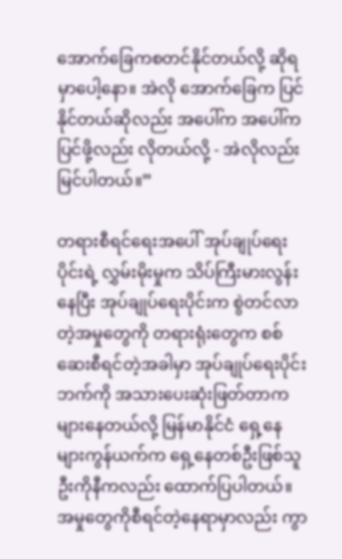အောက်ခြေကစတင်နိုင်တယ်လို့ ဆိုရမှာပေါ့နော။ အဲလို အောက်ခြေက ပြင်နိုင်တယ်ဆိုလည်း အပေါ်က အပေါ်က ပြင်ဖို့လည်း လိုတယ်လို့ - အဲလိုလည်း မြင်ပါတယ်။”

တရားစီရင်ရေးအပေါ် အုပ်ချုပ်ရေးပိုင်းရဲ့ လွှမ်းမိုးမှုက သိပ်ကြီးမားလွန်းနေပြီး အုပ်ချုပ်ရေးပိုင်းက စွဲတင်လာတဲ့အမှုတွေကို တရားရုံးတွေက စစ်ဆေးစီရင်တဲ့အခါမှာ အုပ်ချုပ်ရေးပိုင်းဘက်ကို အသားပေးဆုံးဖြတ်တာက များနေတယ်လို့ မြန်မာနိုင်ငံ ရှေ့နေ များကွန်ယက်က ရှေ့နေတစ်ဦးဖြစ်သူ ဦးကိုနီကလည်း ထောက်ပြပါတယ်။ အမှုတွေကိုစီရင်တဲ့နေရာမှာလည်း ကွာ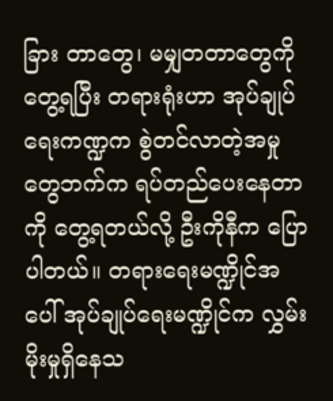ခြား တာတွေ၊ မမျှတတာတွေကို တွေ့ရပြီး တရားရုံးဟာ အုပ်ချုပ်ရေးကဏ္ဍက စွဲတင်လာတဲ့အမှုတွေဘက်က ရပ်တည်ပေးနေတာကို တွေ့ရတယ်လို့ ဦးကိုနီက ပြောပါတယ်။ တရားရေးမဏ္ဍိုင်အပေါ် အုပ်ချုပ်ရေးမဏ္ဍိုင်က လွှမ်းမိုးမှုရှိနေသ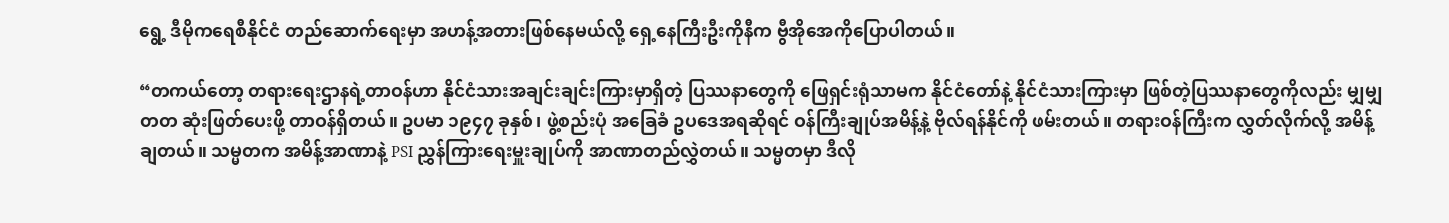ရွေ့ ဒီမိုကရေစီနိုင်ငံ တည်ဆောက်ရေးမှာ အဟန့်အတားဖြစ်နေမယ်လို့ ရှေ့နေကြီးဦးကိုနီက ဗွီအိုအေကိုပြောပါတယ်။

“တကယ်တော့ တရားရေးဌာနရဲ့တာဝန်ဟာ နိုင်ငံသားအချင်းချင်းကြားမှာရှိတဲ့ ပြဿနာတွေကို ဖြေရှင်းရုံသာမက နိုင်ငံတော်နဲ့ နိုင်ငံသားကြားမှာ ဖြစ်တဲ့ပြဿနာတွေကိုလည်း မျှမျှတတ ဆုံးဖြတ်ပေးဖို့ တာဝန်ရှိတယ်။ ဥပမာ ၁၉၄၇ ခုနှစ်၊ ဖွဲ့စည်းပုံ အခြေခံ ဥပဒေအရဆိုရင် ဝန်ကြီးချုပ်အမိန့်နဲ့ ဗိုလ်ရန်နိုင်ကို ဖမ်းတယ်။ တရားဝန်ကြီးက လွှတ်လိုက်လို့ အမိန့်ချတယ်။ သမ္မတက အမိန့်အာဏာနဲ့ PSI ညွှန်ကြားရေးမှူးချုပ်ကို အာဏာတည်လွှဲတယ်။ သမ္မတမှာ ဒီလို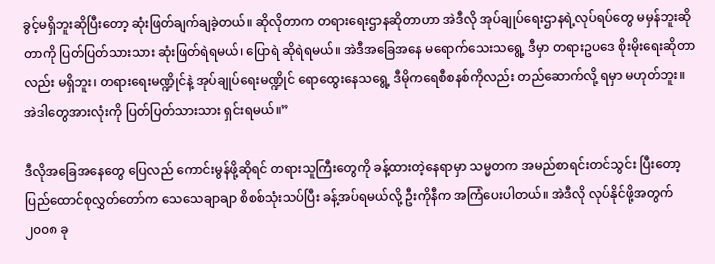ခွင့်မရှိဘူးဆိုပြီးတော့ ဆုံးဖြတ်ချက်ချခဲ့တယ်။ ဆိုလိုတာက တရားရေးဌာနဆိုတာဟာ အဲဒီလို အုပ်ချုပ်ရေးဌာနရဲ့လုပ်ရပ်တွေ မမှန်ဘူးဆိုတာကို ပြတ်ပြတ်သားသား ဆုံးဖြတ်ရဲရမယ်၊ ပြောရဲ ဆိုရဲရမယ်။ အဲဒီအခြေအနေ မရောက်သေးသရွေ့ ဒီမှာ တရားဥပဒေ စိုးမိုးရေးဆိုတာလည်း မရှိဘူး၊ တရားရေးမဏ္ဍိုင်နဲ့ အုပ်ချုပ်ရေးမဏ္ဍိုင် ရောထွေးနေသရွေ့ ဒီမိုကရေစီစနစ်ကိုလည်း တည်ဆောက်လို့ ရမှာ မဟုတ်ဘူး။ အဲဒါတွေအားလုံးကို ပြတ်ပြတ်သားသား ရှင်းရမယ်။”

ဒီလိုအခြေအနေတွေ ပြေလည် ကောင်းမွန်ဖို့ဆိုရင် တရားသူကြီးတွေကို ခန့်ထားတဲ့နေရာမှာ သမ္မတက အမည်စာရင်းတင်သွင်း ပြီးတော့ ပြည်ထောင်စုလွှတ်တော်က သေသေချာချာ စိစစ်သုံးသပ်ပြီး ခန့်အပ်ရမယ်လို့ ဦးကိုနီက အကြံပေးပါတယ်။ အဲဒီလို လုပ်နိုင်ဖို့အတွက် ၂၀၀၈ ခု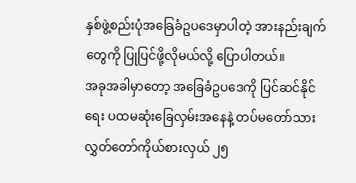နှစ်ဖွဲ့စည်းပုံအခြေခံဥပဒေမှာပါတဲ့ အားနည်းချက်တွေကို ပြုပြင်ဖို့လိုမယ်လို့ ပြောပါတယ်။
အခုအခါမှာတော့ အခြေခံဥပဒေကို ပြင်ဆင်နိုင်ရေး ပထမဆုံးခြေလှမ်းအနေနဲ့ တပ်မတော်သား လွှတ်တော်ကိုယ်စားလှယ် ၂၅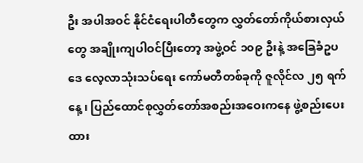ဦး အပါအဝင် နိုင်ငံရေးပါတီတွေက လွှတ်တော်ကိုယ်စားလှယ်တွေ အချိုးကျပါဝင်ပြီးတော့ အဖွဲ့ဝင် ၁၀၉ ဦးနဲ့ အခြေခံဥပဒေ လေ့လာသုံးသပ်ရေး ကော်မတီတစ်ခုကို ဇူလိုင်လ ၂၅ ရက်နေ့၊ ပြည်ထောင်စုလွှတ်တော်အစည်းအဝေးကနေ ဖွဲ့စည်းပေးထား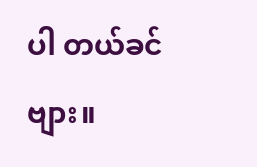ပါ တယ်ခင်ဗျား။